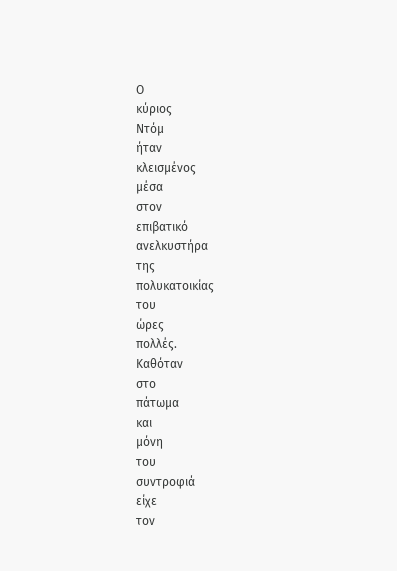Ο
κύριος
Ντόμ
ήταν
κλεισμένος
μέσα
στον
επιβατικό
ανελκυστήρα
της
πολυκατοικίας
του
ώρες
πολλές.
Καθόταν
στο
πάτωμα
και
μόνη
του
συντροφιά
είχε
τον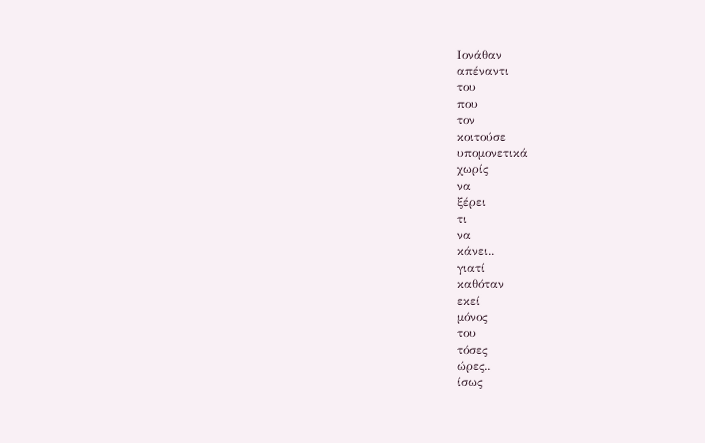Ιονάθαν
απέναντι
του
που
τον
κοιτούσε
υπομονετικά
χωρίς
να
ξέρει
τι
να
κάνει..
γιατί
καθόταν
εκεί
μόνος
του
τόσες
ώρες..
ίσως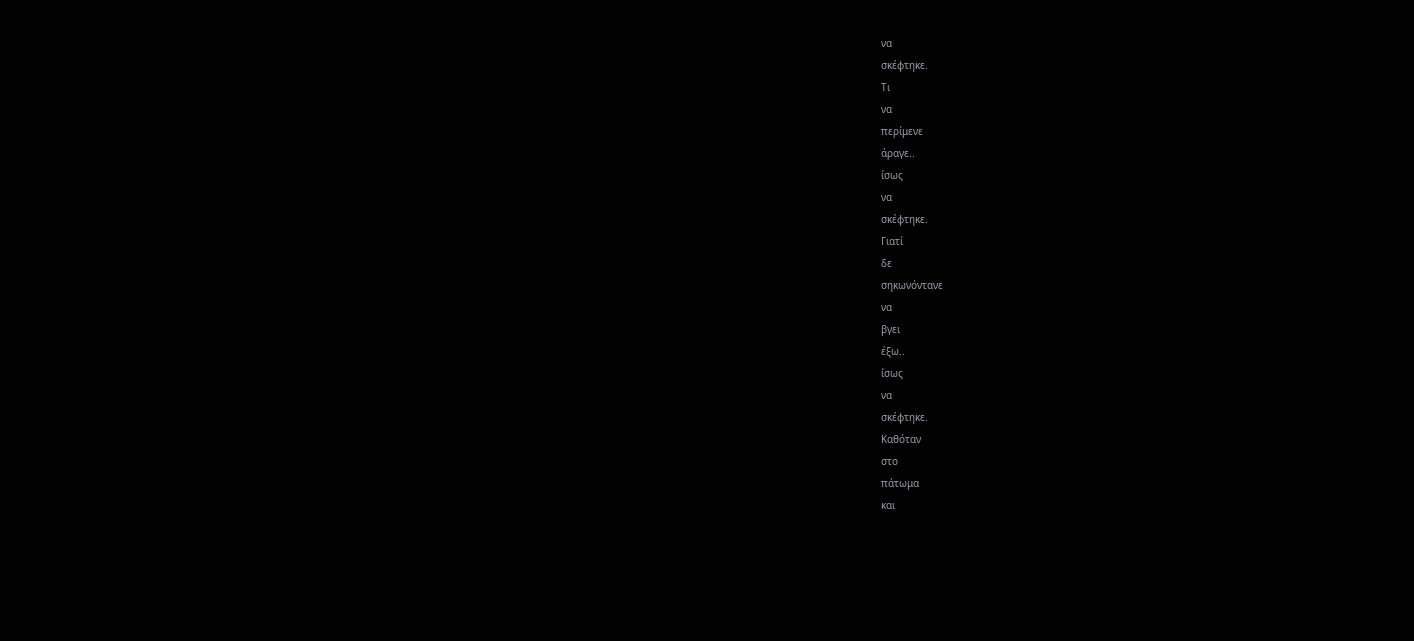να
σκέφτηκε.
Τι
να
περίμενε
άραγε..
ίσως
να
σκέφτηκε.
Γιατί
δε
σηκωνόντανε
να
βγει
έξω..
ίσως
να
σκέφτηκε.
Καθόταν
στο
πάτωμα
και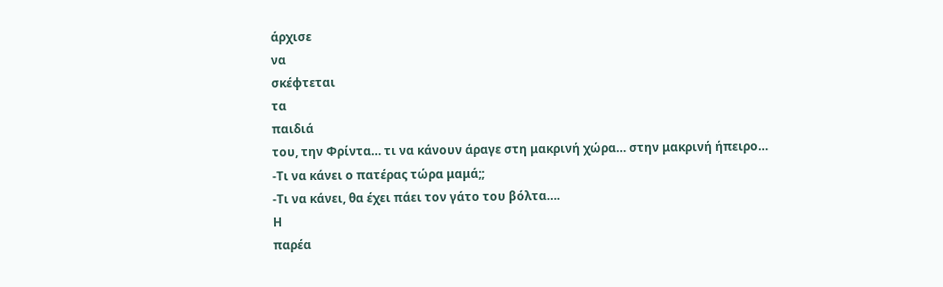άρχισε
να
σκέφτεται
τα
παιδιά
του, την Φρίντα… τι να κάνουν άραγε στη μακρινή χώρα… στην μακρινή ήπειρο…
-Τι να κάνει ο πατέρας τώρα μαμά;;
-Τι να κάνει, θα έχει πάει τον γάτο του βόλτα….
Η
παρέα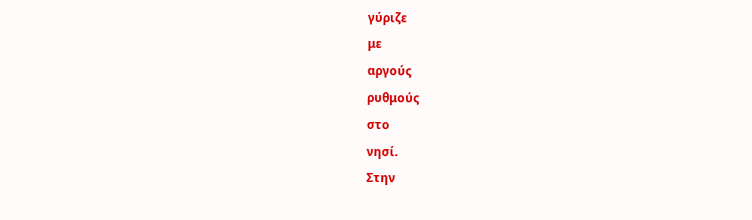γύριζε
με
αργούς
ρυθμούς
στο
νησί.
Στην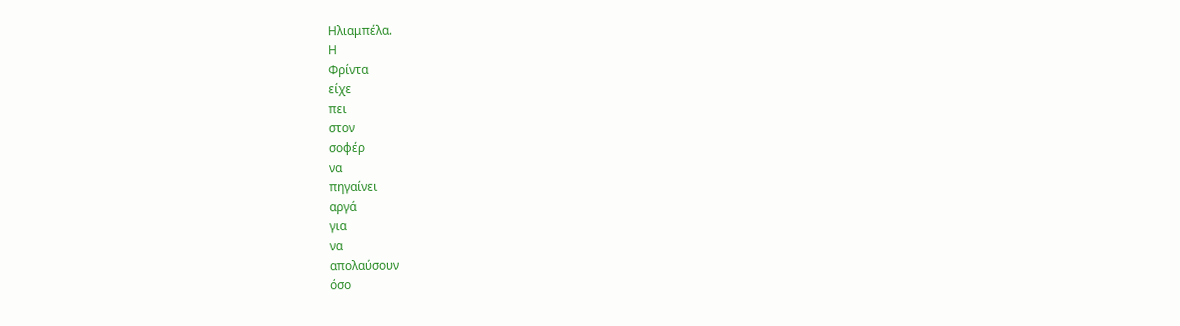Ηλιαμπέλα.
Η
Φρίντα
είχε
πει
στον
σοφέρ
να
πηγαίνει
αργά
για
να
απολαύσουν
όσο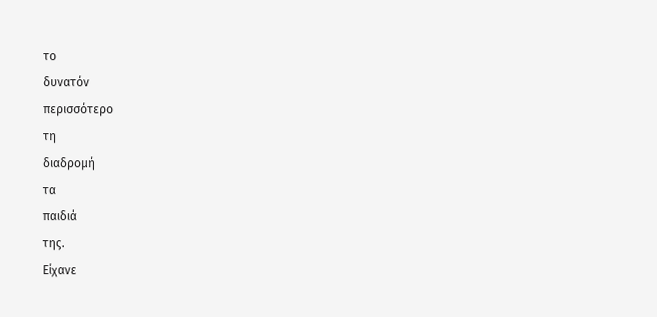το
δυνατόν
περισσότερο
τη
διαδρομή
τα
παιδιά
της.
Είχανε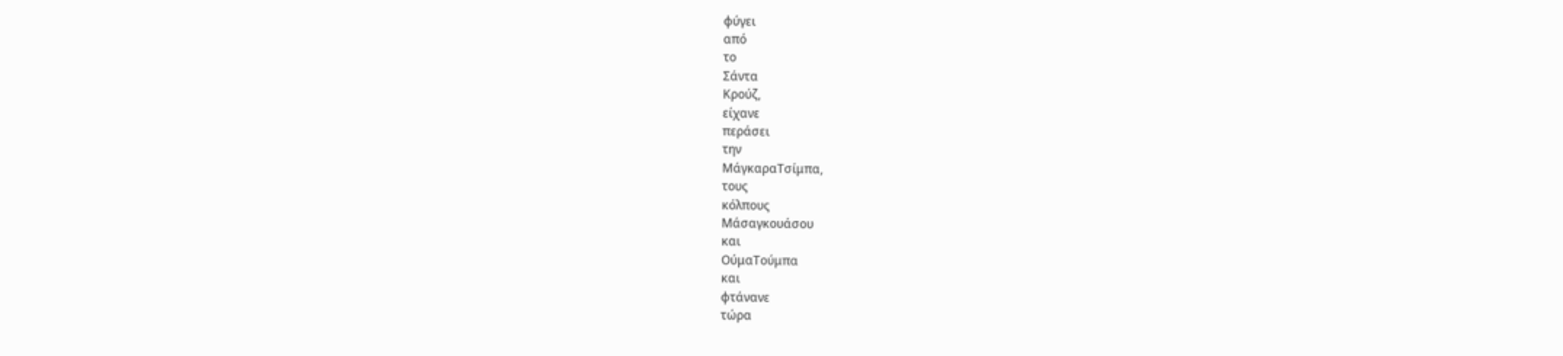φύγει
από
το
Σάντα
Κρούζ,
είχανε
περάσει
την
ΜάγκαραΤσίμπα,
τους
κόλπους
Μάσαγκουάσου
και
ΟύμαΤούμπα
και
φτάνανε
τώρα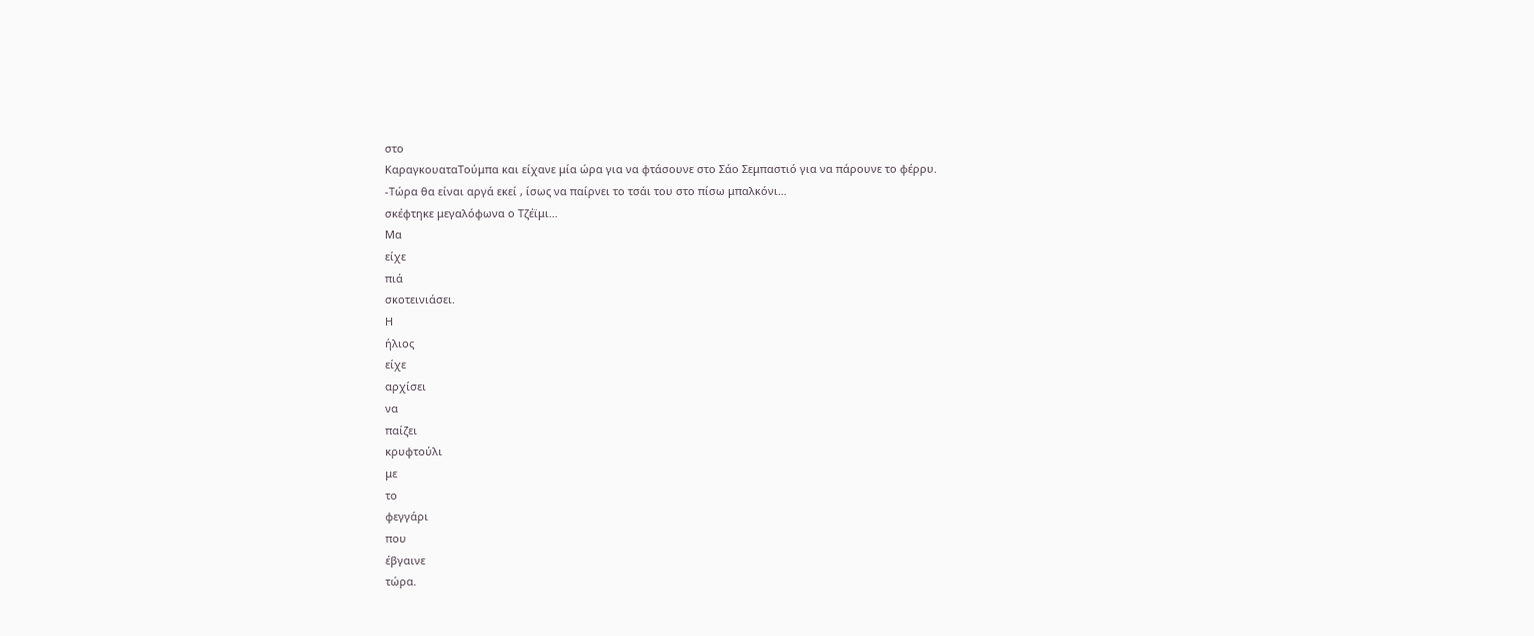στο
ΚαραγκουαταΤούμπα και είχανε μία ώρα για να φτάσουνε στο Σάο Σεμπαστιό για να πάρουνε το φέρρυ.
-Τώρα θα είναι αργά εκεί , ίσως να παίρνει το τσάι του στο πίσω μπαλκόνι…
σκέφτηκε μεγαλόφωνα ο Τζέϊμι…
Μα
είχε
πιά
σκοτεινιάσει.
Η
ήλιος
είχε
αρχίσει
να
παίζει
κρυφτούλι
με
το
φεγγάρι
που
έβγαινε
τώρα.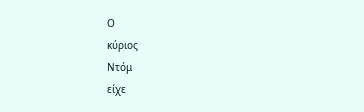Ο
κύριος
Ντόμ
είχε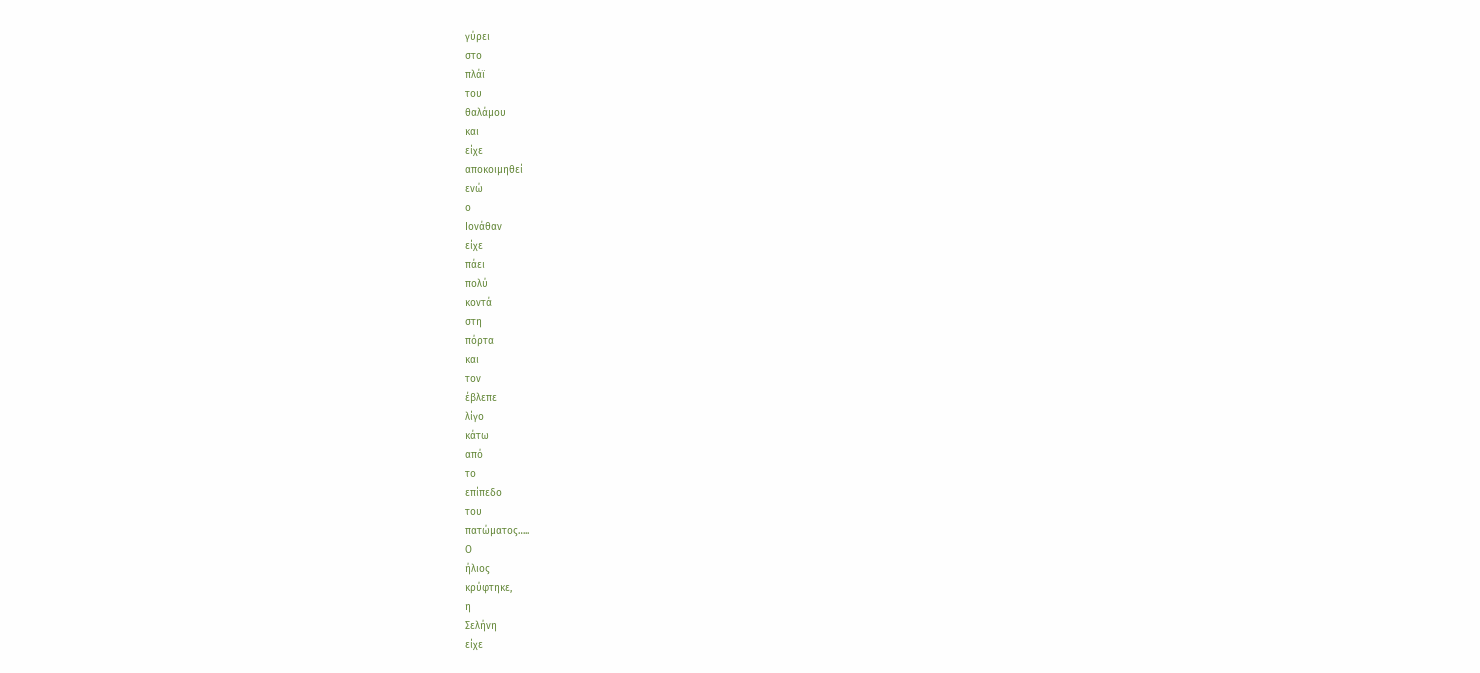γύρει
στο
πλάϊ
του
θαλάμου
και
είχε
αποκοιμηθεί
ενώ
ο
Ιονάθαν
είχε
πάει
πολύ
κοντά
στη
πόρτα
και
τον
έβλεπε
λίγο
κάτω
από
το
επίπεδο
του
πατώματος…..
Ο
ήλιος
κρύφτηκε,
η
Σελήνη
είχε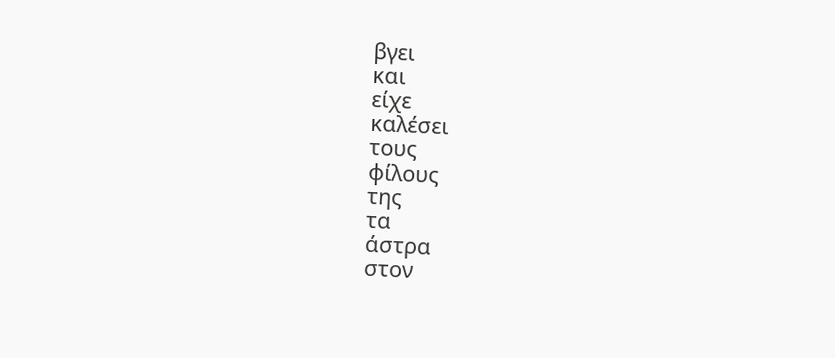βγει
και
είχε
καλέσει
τους
φίλους
της
τα
άστρα
στον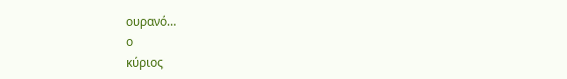ουρανό…
ο
κύριος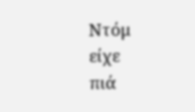Ντόμ
είχε
πιά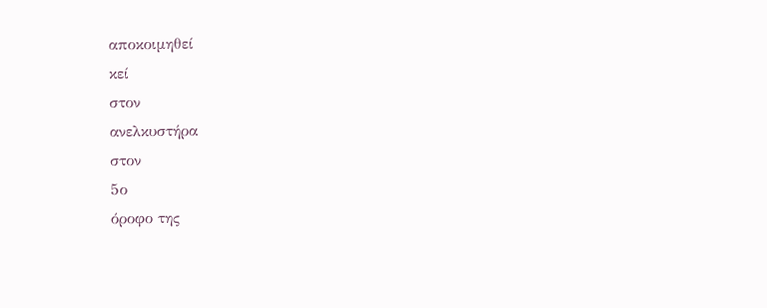αποκοιμηθεί
κεί
στον
ανελκυστήρα
στον
5ο
όροφο της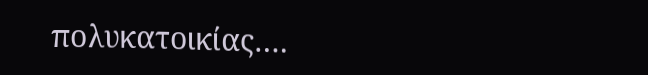πολυκατοικίας….